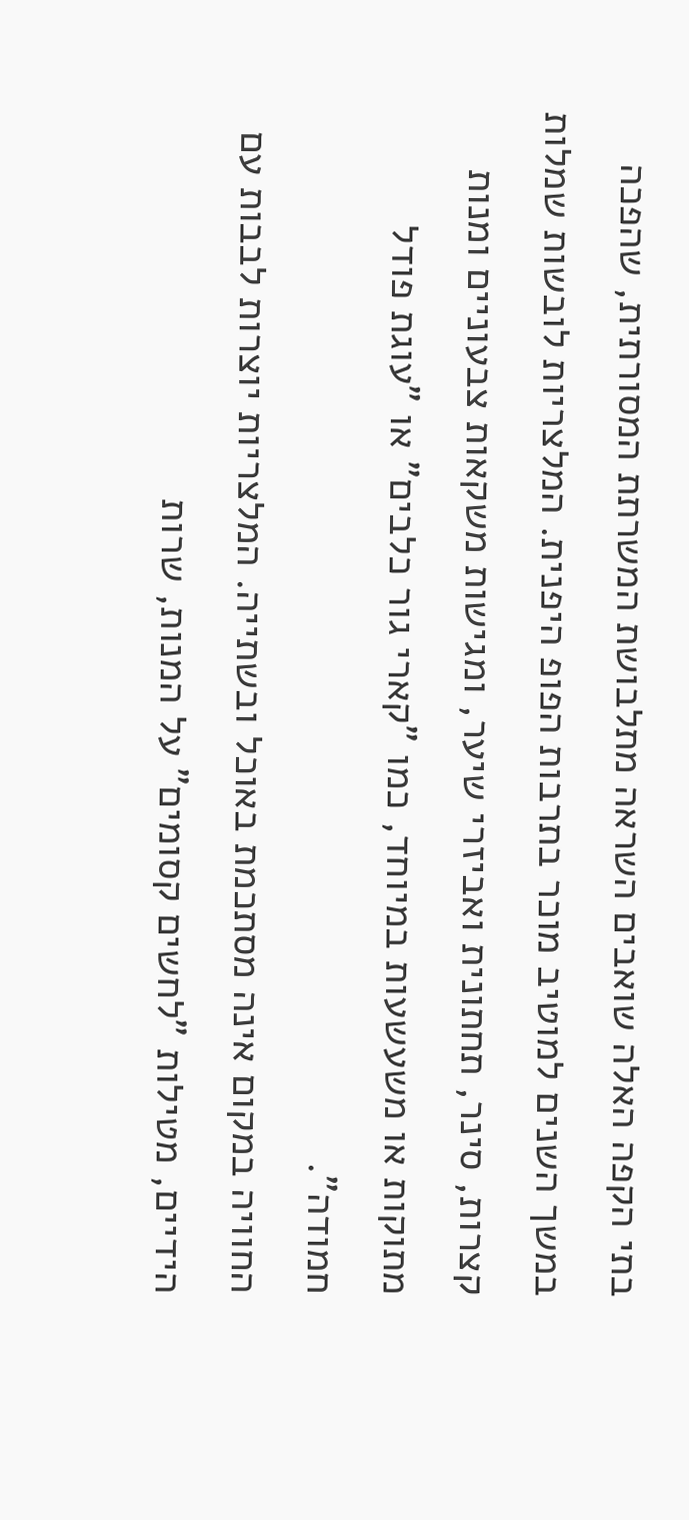בתי הקפה האלה שואבים השראה מתלבושת המשרתת המסורתית, שהפכה במשך השנים למוטיב מוכר בתרבות הפופ היפנית. המלצריות לובשות שמלות קצרות, סינר, תחתונית ואביזרי שיער, ומגישות משקאות צבעוניים ומנות מתוקות או משעשעות במיוחד, כמו "קארי גור כלבים" או "עוגת פודל חמודה".
החוויה במקום אינה מסתכמת באוכל ובשתייה. המלצריות יוצרות לבבות עם הידיים, מטילות "לחשים קסומים" על המנות, שרות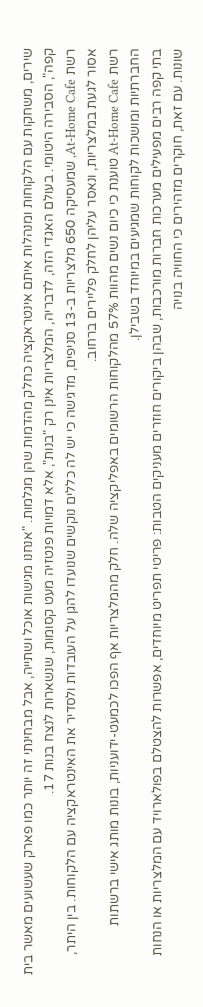שירים, משחקות עם הלקוחות ומנהלות איתם אינטראקציה כחלק מהדמות שהן מגלמות. "אנחנו מגישות אוכל ושתייה, אבל מבחינתי זה יותר כמו פארק שעשועים מאשר בית קפה", הסבירה היטומי. בעולם האגדי הזה, לדבריה, המלצריות אינן רק "בנות", אלא דמויות פנטזיה מעט קסומות, שנשארות לנצח בנות 17.
רשת At-Home Cafe, שמעסיקה 650 מלצריות ב-13 סניפים, מדגישה כי יש לה כללים נוקשים שנועדו להגן על העובדות ולסדיר את האינטראקציה עם הלקוחות. בין היתר, אסור לגעת במלצריות, ונאסר עליהן לחלק פליירים ברחוב.
רשת At-Home Cafe טוענת כי כיום נשים מהוות 57% מהלקוחות הרשומים באפליקציה שלה. חלק מהמלצריות אף הפכו לכמעט-ידועניות, בונות מותג אישי ברשתות החברתיות ומושכות לקוחות שמגיעים במיוחד בשבילן.
בתי קפה רבים מפעילים מערכות חברות מורכבות, שבהן ביקורים חוזרים מעניקים הטבות: פריטי תפריט מיוחדים, אפשרות להצטלם בפולארויד עם המלצריות או הנחות שונות. עם זאת, חוקרים מזהירים כי החוויה בנויה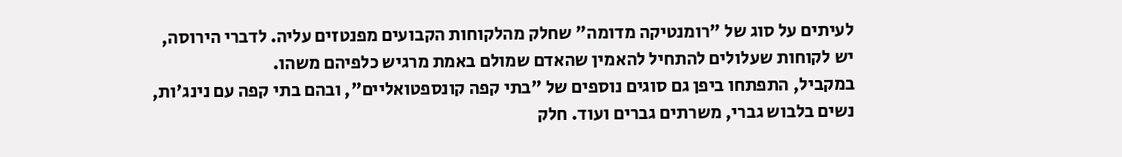לעיתים על סוג של "רומנטיקה מדומה" שחלק מהלקוחות הקבועים מפנטזים עליה. לדברי הירוסה, יש לקוחות שעלולים להתחיל להאמין שהאדם שמולם באמת מרגיש כלפיהם משהו.
במקביל, התפתחו ביפן גם סוגים נוספים של "בתי קפה קונספטואליים", ובהם בתי קפה עם נינג'ות, נשים בלבוש גברי, משרתים גברים ועוד. חלק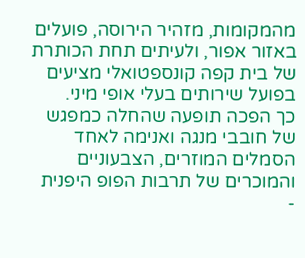מהמקומות, מזהיר הירוסה, פועלים באזור אפור, ולעיתים תחת הכותרת של בית קפה קונספטואלי מציעים בפועל שירותים בעלי אופי מיני.
כך הפכה תופעה שהחלה כמפגש של חובבי מנגה ואנימה לאחד הסמלים המוזרים, הצבעוניים והמוכרים של תרבות הפופ היפנית -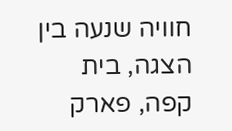חוויה שנעה בין הצגה, בית קפה, פארק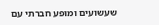שעשועים ומופע חברתי עם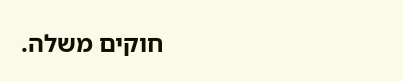חוקים משלה.